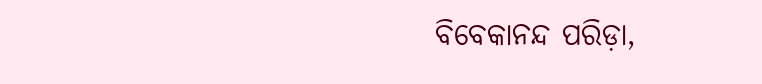ବିବେକାନନ୍ଦ ପରିଡ଼ା,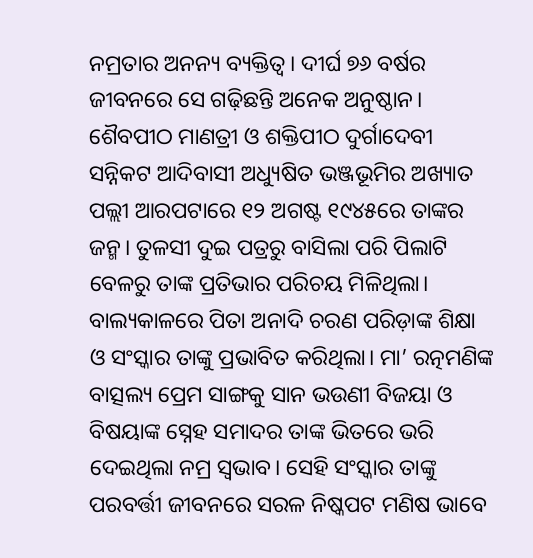ନମ୍ରତାର ଅନନ୍ୟ ବ୍ୟକ୍ତିତ୍ୱ। ଦୀର୍ଘ ୭୬ ବର୍ଷର ଜୀବନରେ ସେ ଗଢ଼ିଛନ୍ତି ଅନେକ ଅନୁଷ୍ଠାନ। ଶୈବପୀଠ ମାଣତ୍ରୀ ଓ ଶକ୍ତିପୀଠ ଦୁର୍ଗାଦେବୀ ସନ୍ନିକଟ ଆଦିବାସୀ ଅଧ୍ୟୁଷିତ ଭଞ୍ଜଭୂମିର ଅଖ୍ୟାତ ପଲ୍ଲୀ ଆରପଟାରେ ୧୨ ଅଗଷ୍ଟ ୧୯୪୫ରେ ତାଙ୍କର ଜନ୍ମ। ତୁଳସୀ ଦୁଇ ପତ୍ରରୁ ବାସିଲା ପରି ପିଲାଟି ବେଳରୁ ତାଙ୍କ ପ୍ରତିଭାର ପରିଚୟ ମିଳିଥିଲା। ବାଲ୍ୟକାଳରେ ପିତା ଅନାଦି ଚରଣ ପରିଡ଼ାଙ୍କ ଶିକ୍ଷା ଓ ସଂସ୍କାର ତାଙ୍କୁ ପ୍ରଭାବିତ କରିଥିଲା। ମା’ ରତ୍ନମଣିଙ୍କ ବାତ୍ସଲ୍ୟ ପ୍ରେମ ସାଙ୍ଗକୁ ସାନ ଭଉଣୀ ବିଜୟା ଓ ବିଷୟାଙ୍କ ସ୍ନେହ ସମାଦର ତାଙ୍କ ଭିତରେ ଭରି ଦେଇଥିଲା ନମ୍ର ସ୍ବଭାବ। ସେହି ସଂସ୍କାର ତାଙ୍କୁ ପରବର୍ତ୍ତୀ ଜୀବନରେ ସରଳ ନିଷ୍କପଟ ମଣିଷ ଭାବେ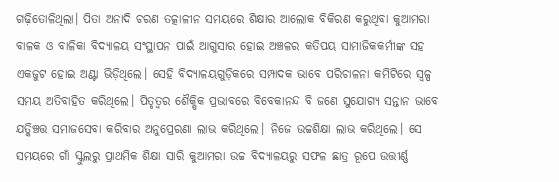ଗଢ଼ିତୋଳିଥିଲା। ପିତା ଅନାଦି ଚରଣ ତତ୍କାଳୀନ ସମୟରେ ଶିକ୍ଷାର ଆଲୋକ ବିକିରଣ କରୁଥିବା କୁଆମରା ବାଳକ ଓ ବାଳିକା ବିଦ୍ୟାଳୟ ସଂସ୍ଥାପନ ପାଇଁ ଆଗୁସାର ହୋଇ ଅଞ୍ଚଳର କତିପୟ ସାମାଜିକକର୍ମୀଙ୍କ ସହ ଏକଜୁଟ ହୋଇ ଅଣ୍ଟା ଭିଡ଼ିଥିଲେ। ସେହି ବିଦ୍ୟାଳୟଗୁଡ଼ିକରେ ସମ୍ପାଦକ ଭାବେ ପରିଚାଳନା କମିଟିରେ ସ୍ବଳ୍ପ ସମୟ ଅତିବାହିତ କରିଥିଲେ। ପିତୃତ୍ୱର ଶୈକ୍ଷିକ ପ୍ରଭାବରେ ବିବେକାନନ୍ଦ ବି ଜଣେ ସୁଯୋଗ୍ୟ ସନ୍ତାନ ଭାବେ ଯତ୍କିଞ୍ଚତ୍ତ ସମାଜସେବା କରିବାର ଅନୁପ୍ରେରଣା ଲାଭ କରିଥିଲେ। ନିଜେ ଉଚ୍ଚଶିକ୍ଷା ଲାଭ କରିଥିଲେ। ସେ ସମୟରେ ଗାଁ ସ୍କୁଲରୁ ପ୍ରାଥମିକ ଶିକ୍ଷା ସାରି କୁଆମରା ଉଚ୍ଚ ବିଦ୍ୟାଳୟରୁ ସଫଳ ଛାତ୍ର ରୂପେ ଉତ୍ତୀର୍ଣ୍ଣ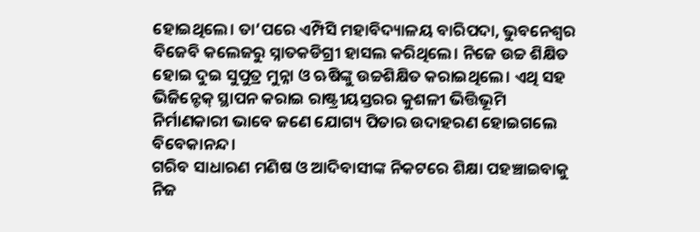ହୋଇଥିଲେ। ତା’ପରେ ଏମ୍ପିସି ମହାବିଦ୍ୟାଳୟ ବାରିପଦା, ଭୁବନେଶ୍ୱର ବିଜେବି କଲେଜରୁ ସ୍ନାତକଡିଗ୍ରୀ ହାସଲ କରିଥିଲେ। ନିଜେ ଉଚ୍ଚ ଶିକ୍ଷିତ ହୋଇ ଦୁଇ ସୁପୁତ୍ର ମୁନ୍ନା ଓ ଋଷିଙ୍କୁ ଉଚ୍ଚଶିକ୍ଷିତ କରାଇଥିଲେ। ଏଥି ସହ ଭିଜିନ୍ଟେକ୍ ସ୍ଥାପନ କରାଇ ରାଷ୍ଟ୍ରୀୟସ୍ତରର କୁଶଳୀ ଭିତ୍ତିଭୂମି ନିର୍ମାଣକାରୀ ଭାବେ ଜଣେ ଯୋଗ୍ୟ ପିତାର ଉଦାହରଣ ହୋଇଗଲେ ବିବେକାନନ୍ଦ।
ଗରିବ ସାଧାରଣ ମଣିଷ ଓ ଆଦିବାସୀଙ୍କ ନିକଟରେ ଶିକ୍ଷା ପହଞ୍ଚାଇବାକୁ ନିଜ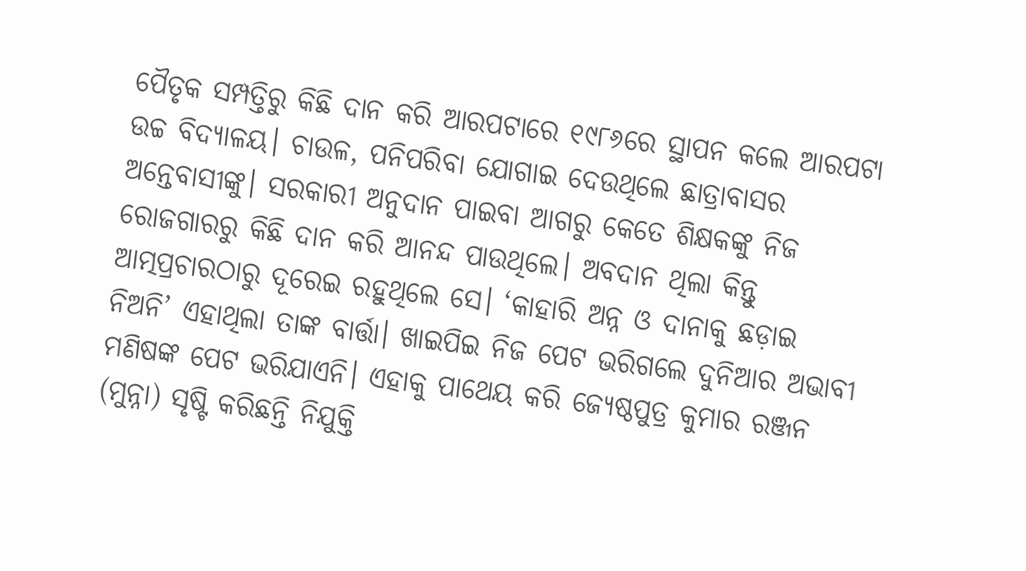ପୈତୃକ ସମ୍ପତ୍ତିରୁ କିଛି ଦାନ କରି ଆରପଟାରେ ୧୯୮୬ରେ ସ୍ଥାପନ କଲେ ଆରପଟା ଉଚ୍ଚ ବିଦ୍ୟାଳୟ। ଚାଉଳ, ପନିପରିବା ଯୋଗାଇ ଦେଉଥିଲେ ଛାତ୍ରାବାସର ଅନ୍ତେବାସୀଙ୍କୁ। ସରକାରୀ ଅନୁଦାନ ପାଇବା ଆଗରୁ କେତେ ଶିକ୍ଷକଙ୍କୁ ନିଜ ରୋଜଗାରରୁ କିଛି ଦାନ କରି ଆନନ୍ଦ ପାଉଥିଲେ। ଅବଦାନ ଥିଲା କିନ୍ତୁ ଆତ୍ମପ୍ରଚାରଠାରୁ ଦୂରେଇ ରହୁଥିଲେ ସେ। ‘କାହାରି ଅନ୍ନ ଓ ଦାନାକୁ ଛଡ଼ାଇ ନିଅନି’ ଏହାଥିଲା ତାଙ୍କ ବାର୍ତ୍ତା। ଖାଇପିଇ ନିଜ ପେଟ ଭରିଗଲେ ଦୁନିଆର ଅଭାବୀ ମଣିଷଙ୍କ ପେଟ ଭରିଯାଏନି। ଏହାକୁ ପାଥେୟ କରି ଜ୍ୟେଷ୍ଠପୁତ୍ର କୁମାର ରଞ୍ଜନ (ମୁନ୍ନା) ସୃଷ୍ଟି କରିଛନ୍ତି ନିଯୁକ୍ତି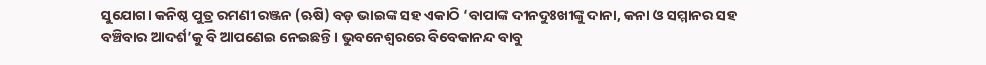ସୁଯୋଗ। କନିଷ୍ଠ ପୁତ୍ର ରମଣୀ ରଞ୍ଜନ (ଋଷି) ବଡ଼ ଭାଇଙ୍କ ସହ ଏକାଠି ‘ବାପାଙ୍କ ଦୀନଦୁଃଖୀଙ୍କୁ ଦାନା, କନା ଓ ସମ୍ମାନର ସହ ବଞ୍ଚିବାର ଆଦର୍ଶ’କୁ ବି ଆପଣେଇ ନେଇଛନ୍ତି। ଭୁବନେଶ୍ୱରରେ ବିବେକାନନ୍ଦ ବାବୁ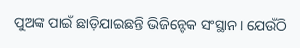ପୁଅଙ୍କ ପାଇଁ ଛାଡ଼ିଯାଇଛନ୍ତି ଭିଜିନ୍ଟେକ ସଂସ୍ଥାନ। ଯେଉଁଠି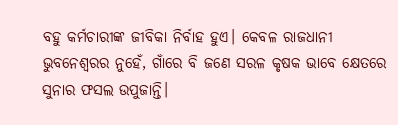ବହୁ କର୍ମଚାରୀଙ୍କ ଜୀବିକା ନିର୍ବାହ ହୁଏ। କେବଳ ରାଜଧାନୀ ଭୁବନେଶ୍ୱରର ନୁହେଁ, ଗାଁରେ ବି ଜଣେ ସରଳ କୃଷକ ଭାବେ କ୍ଷେତରେ ସୁନାର ଫସଲ ଉପୁଜାନ୍ତି।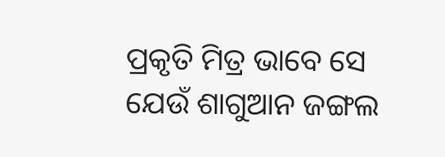ପ୍ରକୃତି ମିତ୍ର ଭାବେ ସେ ଯେଉଁ ଶାଗୁଆନ ଜଙ୍ଗଲ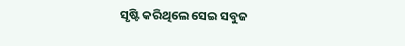ସୃଷ୍ଟି କରିଥିଲେ ସେଇ ସବୁଜ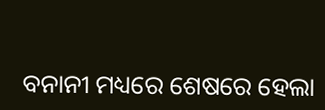ବନାନୀ ମଧ୍ୟରେ ଶେଷରେ ହେଲା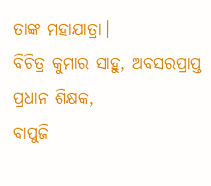ତାଙ୍କ ମହାଯାତ୍ରା।
ବିଚିତ୍ର କୁମାର ସାହୁ, ଅବସରପ୍ରାପ୍ତ ପ୍ରଧାନ ଶିକ୍ଷକ,
ବାପୁଜି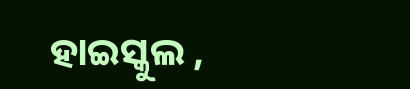ହାଇସ୍କୁଲ ,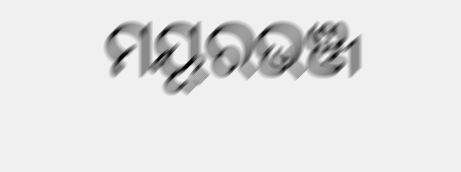ମୟୂରଭଞ୍ଜ